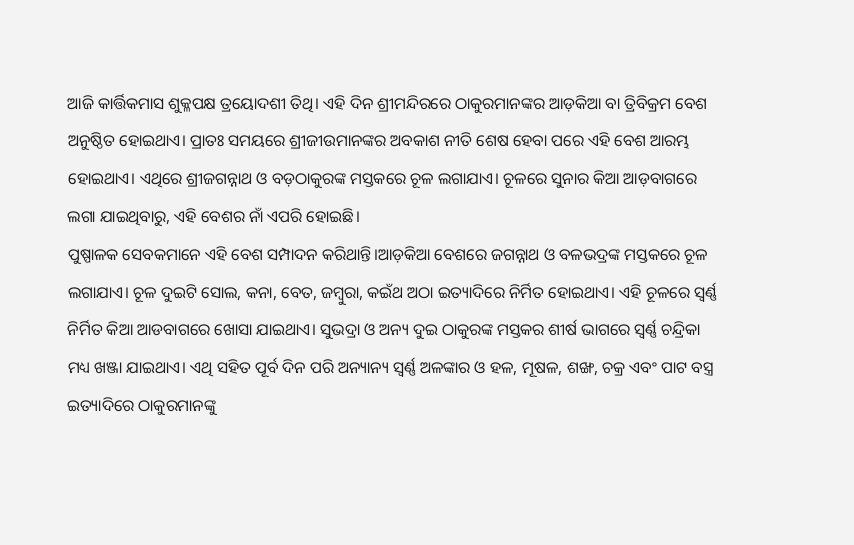ଆଜି କାର୍ତ୍ତିକମାସ ଶୁକ୍ଳପକ୍ଷ ତ୍ରୟୋଦଶୀ ତିଥି। ଏହି ଦିନ ଶ୍ରୀମନ୍ଦିରରେ ଠାକୁରମାନଙ୍କର ଆଡ଼କିଆ ବା ତ୍ରିବିକ୍ରମ ବେଶ ଅନୁଷ୍ଠିତ ହୋଇଥାଏ। ପ୍ରାତଃ ସମୟରେ ଶ୍ରୀଜୀଉମାନଙ୍କର ଅବକାଶ ନୀତି ଶେଷ ହେବା ପରେ ଏହି ବେଶ ଆରମ୍ଭ ହୋଇଥାଏ। ଏଥିରେ ଶ୍ରୀଜଗନ୍ନାଥ ଓ ବଡ଼ଠାକୁରଙ୍କ ମସ୍ତକରେ ଚୂଳ ଲଗାଯାଏ। ଚୂଳରେ ସୁନାର କିଆ ଆଡ଼ବାଗରେ ଲଗା ଯାଇଥିବାରୁ, ଏହି ବେଶର ନାଁ ଏପରି ହୋଇଛି।
ପୁଷ୍ପାଳକ ସେବକମାନେ ଏହି ବେଶ ସମ୍ପାଦନ କରିଥାନ୍ତି।ଆଡ଼କିଆ ବେଶରେ ଜଗନ୍ନାଥ ଓ ବଳଭଦ୍ରଙ୍କ ମସ୍ତକରେ ଚୂଳ ଲଗାଯାଏ। ଚୂଳ ଦୁଇଟି ସୋଲ, କନା, ବେତ, ଜମ୍ବୁରା, କଇଁଥ ଅଠା ଇତ୍ୟାଦିରେ ନିର୍ମିତ ହୋଇଥାଏ। ଏହି ଚୂଳରେ ସ୍ୱର୍ଣ୍ଣ ନିର୍ମିତ କିଆ ଆଡବାଗରେ ଖୋସା ଯାଇଥାଏ। ସୁଭଦ୍ରା ଓ ଅନ୍ୟ ଦୁଇ ଠାକୁରଙ୍କ ମସ୍ତକର ଶୀର୍ଷ ଭାଗରେ ସ୍ୱର୍ଣ୍ଣ ଚନ୍ଦ୍ରିକା ମଧ୍ୟ ଖଞ୍ଜା ଯାଇଥାଏ। ଏଥି ସହିତ ପୂର୍ବ ଦିନ ପରି ଅନ୍ୟାନ୍ୟ ସ୍ୱର୍ଣ୍ଣ ଅଳଙ୍କାର ଓ ହଳ, ମୂଷଳ, ଶଙ୍ଖ, ଚକ୍ର ଏବଂ ପାଟ ବସ୍ତ୍ର ଇତ୍ୟାଦିରେ ଠାକୁରମାନଙ୍କୁ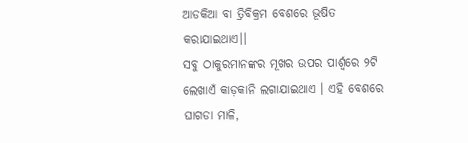ଆଡକିଆ ବା ତ୍ରିବିକ୍ରମ ବେଶରେ ଭୂଷିତ କରାଯାଇଥାଏ।।
ସବୁ ଠାକୁରମାନଙ୍କର ମୂଖର ଉପର ପାର୍ଶ୍ବରେ ୨ଟି ଲେଖାଏଁ କାଡ଼କାନି ଲଗାଯାଇଥାଏ । ଏହି ବେଶରେ ଘାଗଡା ମାଳି,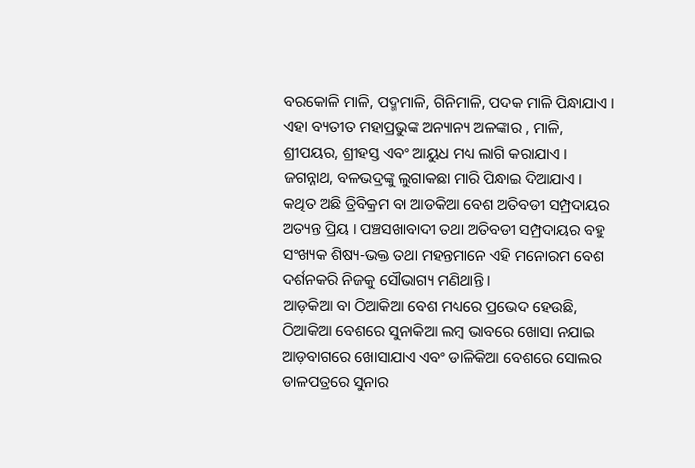ବରକୋଳି ମାଳି, ପଦ୍ମମାଳି, ଗିନିମାଳି, ପଦକ ମାଳି ପିନ୍ଧାଯାଏ । ଏହା ବ୍ୟତୀତ ମହାପ୍ରଭୁଙ୍କ ଅନ୍ୟାନ୍ୟ ଅଳଙ୍କାର , ମାଳି, ଶ୍ରୀପୟର, ଶ୍ରୀହସ୍ତ ଏବଂ ଆୟୁଧ ମଧ୍ୟ ଲାଗି କରାଯାଏ । ଜଗନ୍ନାଥ, ବଳଭଦ୍ରଙ୍କୁ ଲୁଗାକଛା ମାରି ପିନ୍ଧାଇ ଦିଆଯାଏ । କଥିତ ଅଛି ତ୍ରିବିକ୍ରମ ବା ଆଡକିଆ ବେଶ ଅତିବଡୀ ସମ୍ପ୍ରଦାୟର ଅତ୍ୟନ୍ତ ପ୍ରିୟ । ପଞ୍ଚସଖାବାଦୀ ତଥା ଅତିବଡୀ ସମ୍ପ୍ରଦାୟର ବହୁ ସଂଖ୍ୟକ ଶିଷ୍ୟ-ଭକ୍ତ ତଥା ମହନ୍ତମାନେ ଏହି ମନୋରମ ବେଶ ଦର୍ଶନକରି ନିଜକୁ ସୌଭାଗ୍ୟ ମଣିଥାନ୍ତି ।
ଆଡ଼କିଆ ବା ଠିଆକିଆ ବେଶ ମଧ୍ୟରେ ପ୍ରଭେଦ ହେଉଛି, ଠିଆକିଆ ବେଶରେ ସୁନାକିଆ ଲମ୍ବ ଭାବରେ ଖୋସା ନଯାଇ ଆଡ଼ବାଗରେ ଖୋସାଯାଏ ଏବଂ ଡାଳିକିଆ ବେଶରେ ସୋଲର ଡାଳପତ୍ରରେ ସୁନାର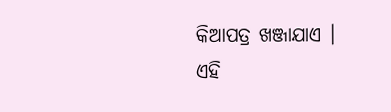କିଆପତ୍ର ଖଞ୍ଜାଯାଏ । ଏହି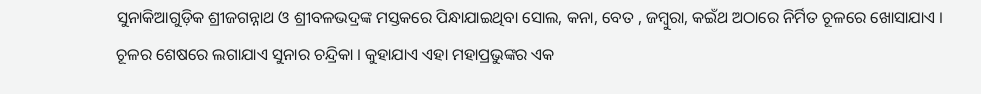ସୁନାକିଆଗୁଡ଼ିକ ଶ୍ରୀଜଗନ୍ନାଥ ଓ ଶ୍ରୀବଳଭଦ୍ରଙ୍କ ମସ୍ତକରେ ପିନ୍ଧାଯାଇଥିବା ସୋଲ, କନା, ବେତ , ଜମ୍ବୁରା, କଇଁଥ ଅଠାରେ ନିର୍ମିତ ଚୂଳରେ ଖୋସାଯାଏ । ଚୂଳର ଶେଷରେ ଲଗାଯାଏ ସୁନାର ଚନ୍ଦ୍ରିକା । କୁହାଯାଏ ଏହା ମହାପ୍ରଭୁଙ୍କର ଏକ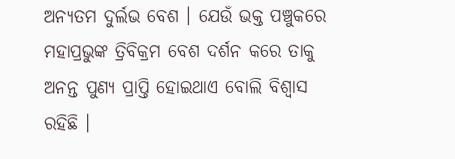ଅନ୍ୟତମ ଦୁର୍ଲଭ ବେଶ । ଯେଉଁ ଭକ୍ତ ପଞ୍ଚୁକରେ ମହାପ୍ରଭୁଙ୍କ ତ୍ରିବିକ୍ରମ ବେଶ ଦର୍ଶନ କରେ ତାକୁ ଅନନ୍ତ ପୁଣ୍ୟ ପ୍ରାପ୍ତି ହୋଇଥାଏ ବୋଲି ବିଶ୍ୱାସ ରହିଛି ।